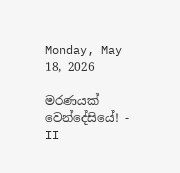Monday, May 18, 2026

මරණයක් වෙන්දේසියේ! - II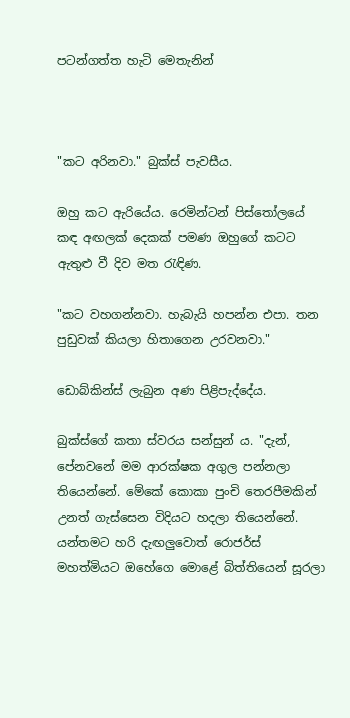පටන්ගත්ත හැටි මෙතැනින්



"කට අරිනවා." බුක්ස් පැවසීය.

ඔහු කට ඇරියේය. රෙමින්ටන් පිස්තෝලයේ කඳ අඟලක් දෙකක් පමණ ඔහුගේ කටට ඇතුළු වී දිව මත රැඳිණ.

"කට වහගන්නවා. හැබැයි හපන්න එපා. තන පුඩුවක් කියලා හිතාගෙන උරවනවා."

ඩොබ්කින්ස් ලැබුන අණ පිළිපැද්දේය.

බුක්ස්ගේ කතා ස්වරය සන්සුන් ය. "දැන්, පේනවනේ මම ආරක්ෂක අගුල පන්නලා තියෙන්නේ. මේකේ කොකා පුංචි තෙරපීමකින් උනත් ගැස්සෙන විදියට හදලා තියෙන්නේ. යන්තමට හරි දැඟලුවොත් රොජර්ස් මහත්මියට ඔහේගෙ මොළේ බිත්තියෙන් සූරලා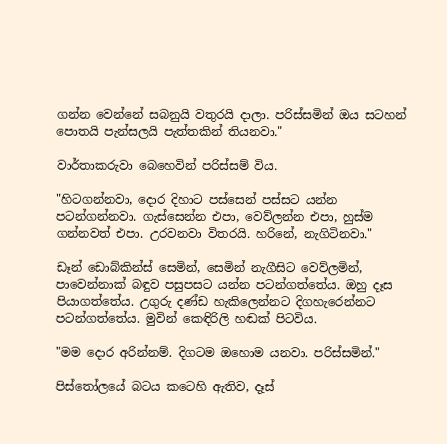ගන්න වෙන්නේ සබනුයි වතුරයි දාලා. පරිස්සමින් ඔය සටහන් පොතයි පැන්සලයි පැත්තකින් තියනවා."

වාර්තාකරුවා බෙහෙවින් පරිස්සම් විය.

"හිටගන්නවා, දොර දිහාට පස්සෙන් පස්සට යන්න පටන්ගන්නවා. ගැස්සෙන්න එපා, වෙව්ලන්න එපා, හුස්ම ගන්නවත් එපා. උරවනවා විතරයි. හරිනේ, නැගිටිනවා."

ඩෑන් ඩොබ්කින්ස් සෙමින්, සෙමින් නැගීසිට වෙව්ලමින්, පාවෙන්නාක් බඳුව පසුපසට යන්න පටන්ගත්තේය. ඔහු දෑස පියාගත්තේය. උගුරු දණ්ඩ හැකිලෙන්නට දිගහැරෙන්නට පටන්ගත්තේය. මුවින් කෙඳිරිලි හඬක් පිටවිය.

"මම දොර අරින්නම්. දිගටම ඔහොම යනවා. පරිස්සමින්."

පිස්තෝලයේ බටය කටෙහි ඇතිව, දෑස්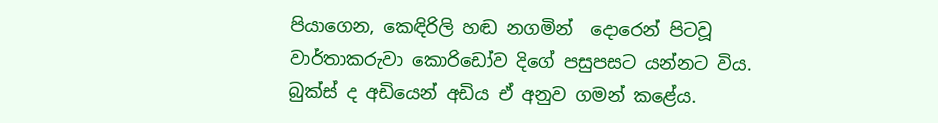පියාගෙන, කෙඳිරිලි හඬ නගමින්  දොරෙන් පිටවූ වාර්තාකරුවා කොරිඩෝව දිගේ පසුපසට යන්නට විය. බුක්ස් ද අඩියෙන් අඩිය ඒ අනුව ගමන් කළේය.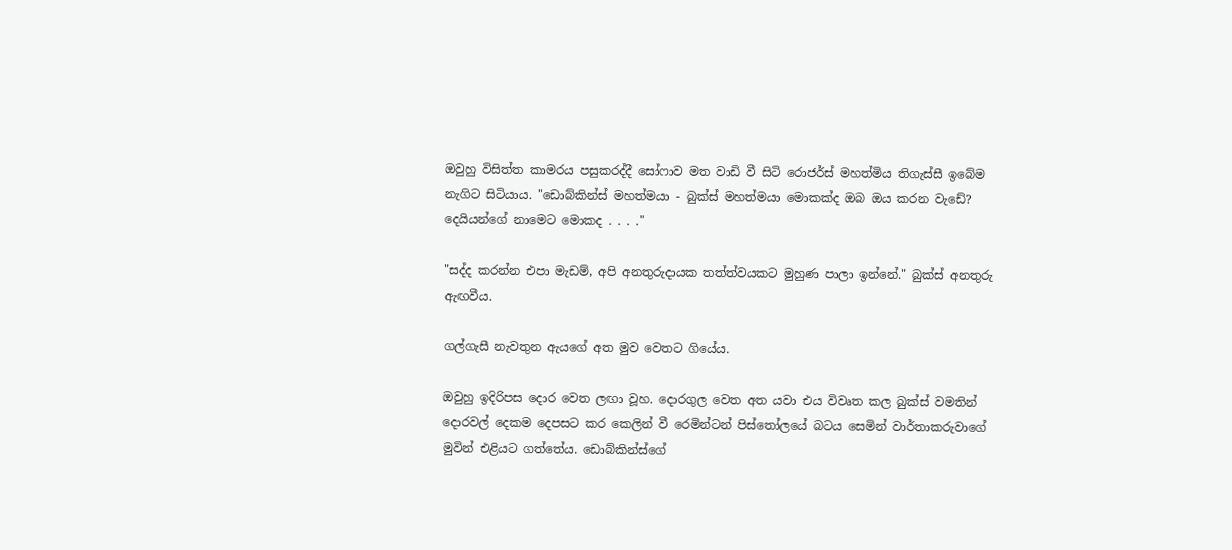ඔවුහු විසිත්ත කාමරය පසුකරද්දී සෝෆාව මත වාඩි වී සිටි රොජර්ස් මහත්මිය තිගැස්සී ඉබේම නැගිට සිටියාය. "ඩොබ්කින්ස් මහත්මයා - බුක්ස් මහත්මයා මොකක්ද ඔබ ඔය කරන වැඩේ? දෙයියන්ගේ නාමෙට මොකද . . . ."

"සද්ද කරන්න එපා මැඩම්, අපි අනතුරුදායක තත්ත්වයකට මුහුණ පාලා ඉන්නේ." බුක්ස් අනතුරු ඇඟවීය.

ගල්ගැසී නැවතුන ඇයගේ අත මුව වෙතට ගියේය.

ඔවුහු ඉදිරිපස දොර වෙත ලඟා වූහ. දොරගුල වෙත අත යවා එය විවෘත කල බුක්ස් වමතින් දොරවල් දෙකම දෙපසට කර කෙලින් වී රෙමින්ටන් පිස්තෝලයේ බටය සෙමින් වාර්තාකරුවාගේ මුවින් එළියට ගත්තේය. ඩොබ්කින්ස්ගේ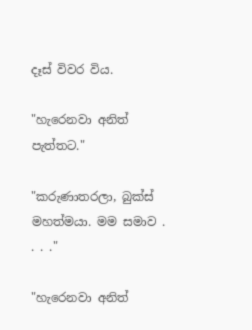දෑස් විවර විය.

"හැරෙනවා අනිත් පැත්තට."

"කරුණාතරලා, බුක්ස් මහත්මයා. මම සමාව . . . ."

"හැරෙනවා අනිත්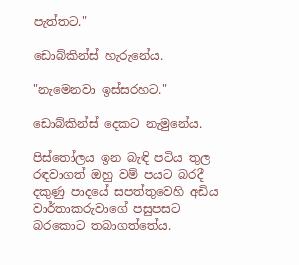පැත්තට."

ඩොබ්කින්ස් හැරුනේය.

"නැමෙනවා ඉස්සරහට."

ඩොබ්කින්ස් දෙකට නැමුනේය.

පිස්තෝලය ඉන බැඳි පටිය තුල රඳවාගත් ඔහු වම් පයට බරදී දකුණු පාදයේ සපත්තුවෙහි අඩිය වාර්තාකරුවාගේ පසුපසට බරකොට තබාගත්තේය.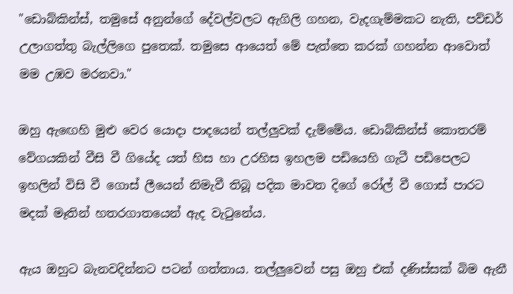"ඩොබ්කින්ස්, තමුසේ අනුන්ගේ දේවල්වලට ඇගිලි ගහන, වැදගැම්මකට නැති, පව්ඩර් උලාගත්තු බැල්ලිගෙ පුතෙක්. තමුසෙ ආයෙත් මේ පැත්තෙ කරක් ගහන්න ආවොත් මම උඹව මරනවා."

ඔහු ඇඟෙහි මුළු වෙර යොදා පාදයෙන් තල්ලුවක් දැම්මේය. ඩොබ්කින්ස් කොතරම් වේගයකින් වීසි වී ගියේද යත් හිස හා උරහිස ඉහලම පඩියෙහි ගැටී පඩිපෙලට ඉහලින් විසි වී ගොස් ලීයෙන් නිමැවී තිබූ පදික මාවත දිගේ රෝල් වී ගොස් පාරට මදක් මෑතින් හතරගාතයෙන් ඇද වැටුනේය.

ඇය ඔහුට බැනවදින්නට පටන් ගත්තාය. තල්ලුවෙන් පසු ඔහු එක් දණිස්සක් බිම ඇනී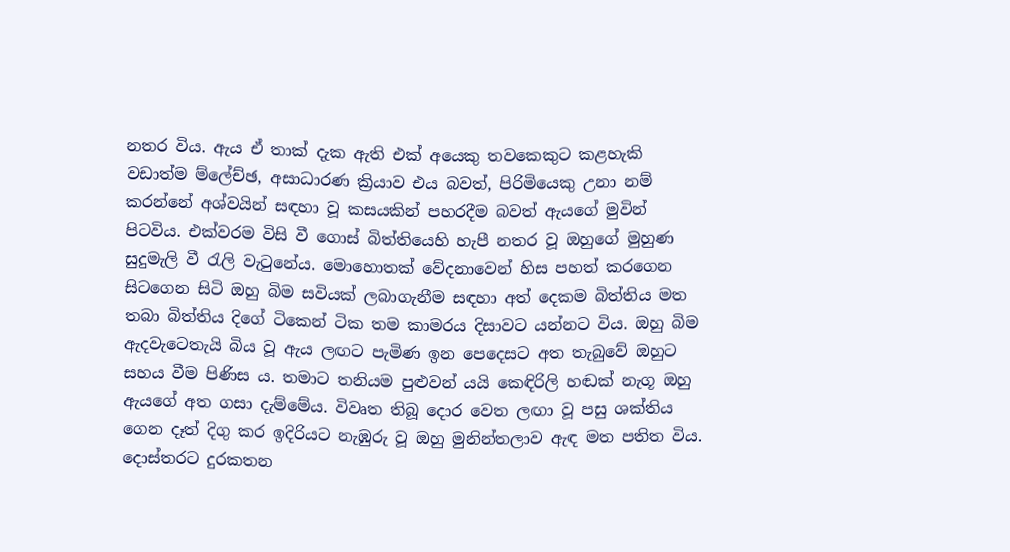නතර විය. ඇය ඒ තාක් දැක ඇති එක් අයෙකු තවකෙකුට කළහැකි වඩාත්ම ම්ලේච්ඡ, අසාධාරණ ක්‍රියාව එය බවත්, පිරිමියෙකු උනා නම් කරන්නේ අශ්වයින් සඳහා වූ කසයකින් පහරදීම බවත් ඇයගේ මුවින් පිටවිය. එක්වරම විසි වී ගොස් බිත්තියෙහි හැපී නතර වූ ඔහුගේ මුහුණ සුදුමැලි වී රැලි වැටුනේය. මොහොතක් වේදනාවෙන් හිස පහත් කරගෙන සිටගෙන සිටි ඔහු බිම සවියක් ලබාගැනීම සඳහා අත් දෙකම බිත්තිය මත තබා බිත්තිය දිගේ ටිකෙන් ටික තම කාමරය දිසාවට යන්නට විය. ඔහු බිම ඇදවැටෙතැයි බිය වූ ඇය ලඟට පැමිණ ඉන පෙදෙසට අත තැබුවේ ඔහුට සහය වීම පිණිස ය. තමාට තනියම පුළුවන් යයි කෙඳිරිලි හඬක් නැගූ ඔහු ඇයගේ අත ගසා දැම්මේය. විවෘත තිබූ දොර වෙත ලඟා වූ පසු ශක්තිය ගෙන දෑත් දිගු කර ඉදිරියට නැඹුරු වූ ඔහු මුනින්තලාව ඇඳ මත පතිත විය. දොස්තරට දුරකතන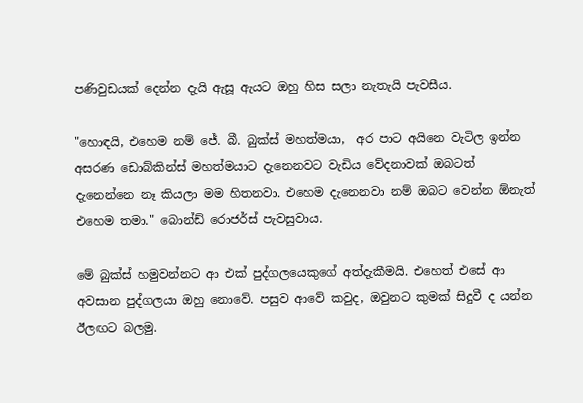පණිවුඩයක් දෙන්න දැයි ඇසූ ඇයට ඔහු හිස සලා නැතැයි පැවසීය.

"හොඳයි, එහෙම නම් ජේ. බී. බුක්ස් මහත්මයා,  අර පාට අයිනෙ වැටිල ඉන්න අසරණ ඩොබ්කින්ස් මහත්මයාට දැනෙනවට වැඩිය වේදනාවක් ඔබටත් දැනෙන්නෙ නෑ කියලා මම හිතනවා. එහෙම දැනෙනවා නම් ඔබට වෙන්න ඕනැත් එහෙම තමා." බොන්ඩ් රොජර්ස් පැවසුවාය.

මේ බුක්ස් හමුවන්නට ආ එක් පුද්ගලයෙකුගේ අත්දැකීමයි. එහෙත් එසේ ආ අවසාන පුද්ගලයා ඔහු නොවේ. පසුව ආවේ කවුද, ඔවුනට කුමක් සිදුවී ද යන්න ඊලඟට බලමු.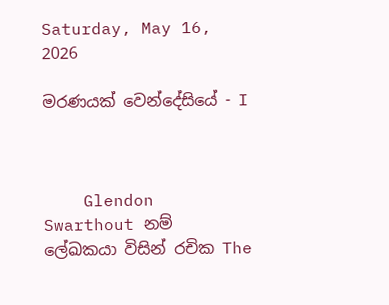Saturday, May 16, 2026

මරණයක් වෙන්දේසියේ - I



    Glendon Swarthout නම් ලේඛකයා විසින් රචික The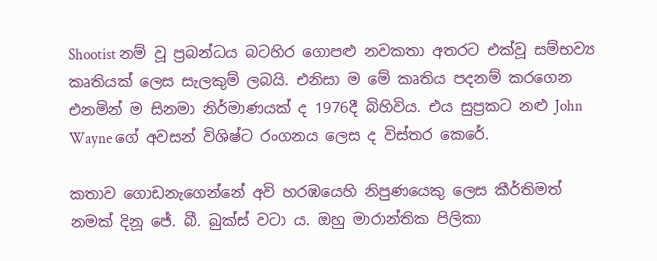Shootist නම් වූ ප්‍රබන්ධය බටහිර ගොපළු නවකතා අතරට එක්වූ සම්භව්‍ය කෘතියක් ලෙස සැලකුම් ලබයි. එනිසා ම මේ කෘතිය පදනම් කරගෙන එනමින් ම සිනමා නිර්මාණයක් ද 1976දී බිහිවිය. එය සුප්‍රකට නළු John Wayne ගේ අවසන් විශිෂ්ට රංගනය ලෙස ද විස්තර කෙරේ.

කතාව ගොඩනැගෙන්නේ අවි හරඹයෙහි නිපුණයෙකු ලෙස කීර්තිමත් නමක් දිනූ ජේ. බී. බුක්ස් වටා ය. ඔහු මාරාන්තික පිලිකා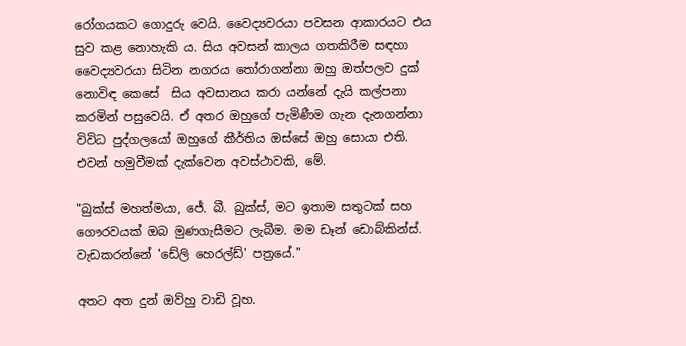රෝගයකට ගොදුරු වෙයි. වෛද්‍යවරයා පවසන ආකාරයට එය සුව කළ නොහැකි ය. සිය අවසන් කාලය ගතකිරීම සඳහා වෛද්‍යවරයා සිටින නගරය තෝරාගන්නා ඔහු ඔත්පලව දුක් නොවිඳ කෙසේ  සිය අවසානය කරා යන්නේ දැයි කල්පනා කරමින් පසුවෙයි. ඒ අතර ඔහුගේ පැමිණීම ගැන දැනගන්නා විවිධ පුද්ගලයෝ ඔහුගේ කීර්තිය ඔස්සේ ඔහු සොයා එති. එවන් හමුවීමක් දැක්වෙන අවස්ථාවකි, මේ.

"බුක්ස් මහත්මයා, ජේ. බී. බුක්ස්, මට ඉතාම සතුටක් සහ ගෞරවයක් ඔබ මුණගැසීමට ලැබීම. මම ඩෑන් ඩොබ්කින්ස්. වැඩකරන්නේ 'ඩේලි හෙරල්ඩ්' පත්‍රයේ."

අතට අත දුන් ඔව්හු වාඩි වූහ.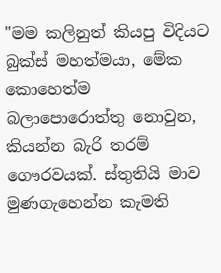"මම කලිනුත් කියපු විදියට බුක්ස් මහත්මයා, මේක කොහෙත්ම බලාපොරොත්තු නොවුන, කියන්න බැරි තරම් ගෞරවයක්. ස්තුතියි මාව මුණගැහෙන්න කැමති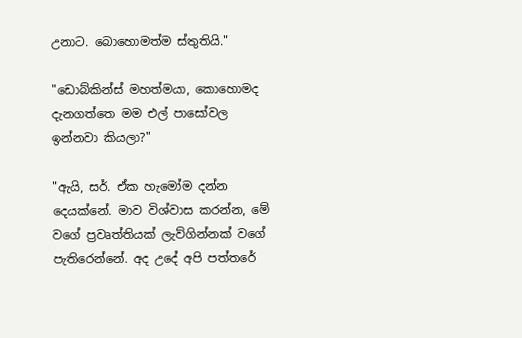උනාට. බොහොමත්ම ස්තුතියි."

"ඩොබ්කින්ස් මහත්මයා, කොහොමද දැනගත්තෙ මම එල් පාසෝවල ඉන්නවා කියලා?"

"ඇයි, සර්. ඒක හැමෝම දන්න දෙයක්නේ. මාව විශ්වාස කරන්න, මේ වගේ ප්‍රවෘත්තියක් ලැව්ගින්නක් වගේ පැතිරෙන්නේ. අද උදේ අපි පත්තරේ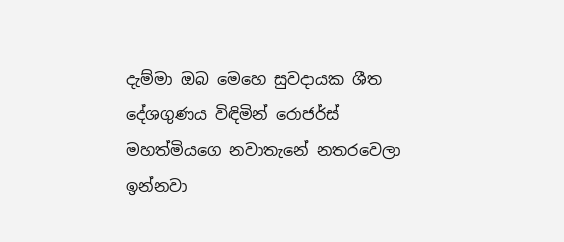දැම්මා ඔබ මෙහෙ සුවදායක ශීත දේශගුණය විඳිමින් රොජර්ස් මහත්මියගෙ නවාතැනේ නතරවෙලා ඉන්නවා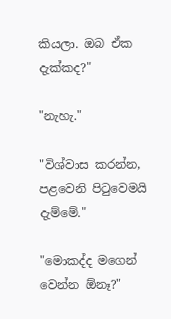කියලා. ඔබ ඒක දැක්කද?"

"නැහැ."

"විශ්වාස කරන්න, පළවෙනි පිටුවෙමයි දැම්මේ."

"මොකද්ද මගෙන් වෙන්න ඕනෑ?"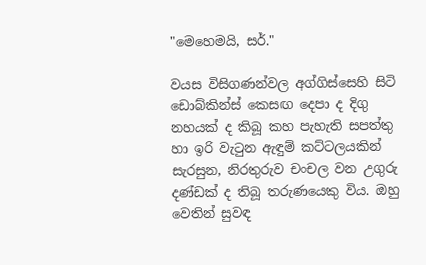"මෙහෙමයි, සර්."

වයස විසිගණන්වල අග්ගිස්සෙහි සිටි  ඩොබ්කින්ස් කෙසඟ දෙපා ද දිගු නහයක් ද කිබූ කහ පැහැති සපත්තු හා ඉරි වැටුන ඇඳුම් කට්ටලයකින් සැරසුන, නිරතුරුව චංචල වන උගුරු දණ්ඩක් ද තිබූ තරුණයෙකු විය. ඔහු වෙතින් සුවඳ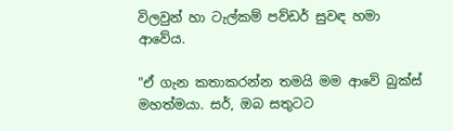විලවුන් හා ටැල්කම් පව්ඩර් සුවඳ හමා ආවේය.

"ඒ ගැන කතාකරන්න තමයි මම ආවේ බුක්ස් මහත්මයා. සර්, ඔබ සතුටට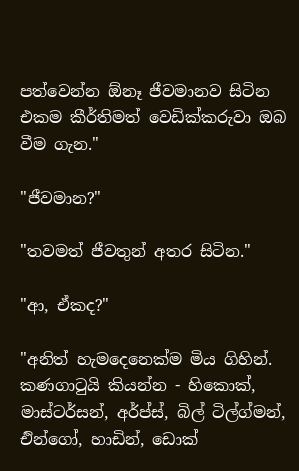පත්වෙන්න ඕනෑ ජීවමානව සිටින එකම කීර්තිමත් වෙඩික්කරුවා ඔබ වීම ගැන."

"ජීවමාන?"

"තවමත් ජීවතුන් අතර සිටින."

"ආ, ඒකද?"

"අනිත් හැමදෙනෙක්ම මිය ගිහින්. කණගාටුයි කියන්න - හිකොක්, මාස්ටර්සන්, අර්ප්ස්, බිල් ටිල්ග්මන්, එින්ගෝ, හාඩින්, ඩොක්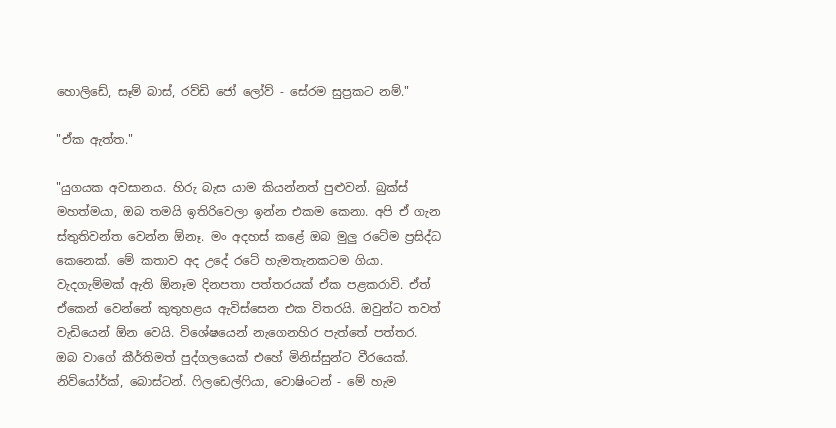හොලිඩේ, සෑම් බාස්, රව්ඩි ජෝ ලෝව් - සේරම සුප්‍රකට නම්."

"ඒක ඇත්ත."

"යුගයක අවසානය. හිරු බැස යාම කියන්නත් පුළුවන්. බුක්ස් මහත්මයා, ඔබ තමයි ඉතිරිවෙලා ඉන්න එකම කෙනා. අපි ඒ ගැන ස්තුතිවන්ත වෙන්න ඕනෑ. මං අදහස් කළේ ඔබ මුලු රටේම ප්‍රසිද්ධ කෙනෙක්. මේ කතාව අද උදේ රටේ හැමතැනකටම ගියා. වැදගැම්මක් ඇති ඕනෑම දිනපතා පත්තරයක් ඒක පළකරාවි. ඒත් ඒකෙන් වෙන්නේ කුතුහළය ඇවිස්සෙන එක විතරයි. ඔවුන්ට තවත් වැඩියෙන් ඕන වෙයි. විශේෂයෙන් නැගෙනහිර පැත්තේ පත්තර. ඔබ වාගේ කීර්තිමත් පුද්ගලයෙක් එහේ මිනිස්සුන්ට වීරයෙක්. නිව්යෝර්ක්, බොස්ටන්. ෆිලඩෙල්ෆියා, වොෂිංටන් - මේ හැම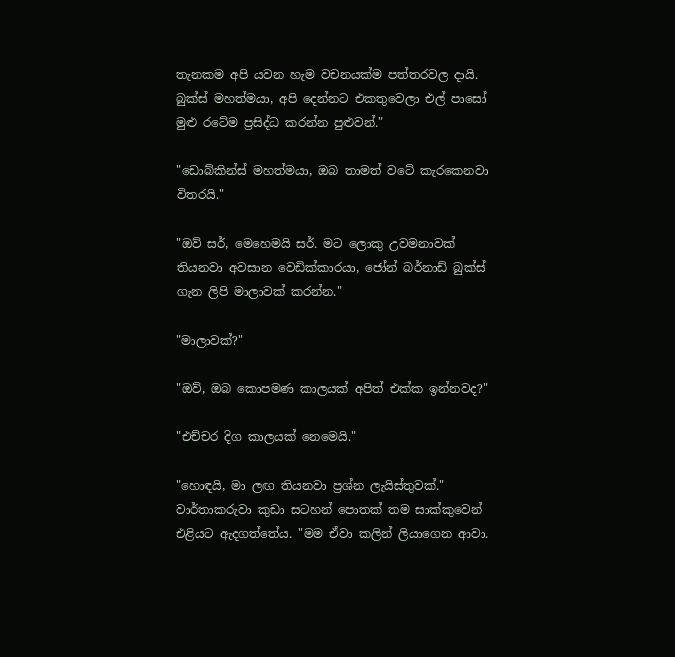තැනකම අපි යවන හැම වචනයක්ම පත්තරවල දායි. බුක්ස් මහත්මයා, අපි දෙන්නට එකතුවෙලා එල් පාසෝ මුළු රටේම ප්‍රසිද්ධ කරන්න පුළුවන්."

"ඩොබ්කින්ස් මහත්මයා, ඔබ තාමත් වටේ කැරකෙනවා විතරයි."

"ඔව් සර්, මෙහෙමයි සර්. මට ලොකු උවමනාවක් තියනවා අවසාන වෙඩික්කාරයා, ජෝන් බර්නාඩ් බුක්ස් ගැන ලිපි මාලාවක් කරන්න."

"මාලාවක්?"

"ඔව්, ඔබ කොපමණ කාලයක් අපිත් එක්ක ඉන්නවද?"

"එච්චර දිග කාලයක් නෙමෙයි."

"හොඳයි, මා ලඟ තියනවා ප්‍රශ්න ලැයිස්තුවක්." වාර්තාකරුවා කුඩා සටහන් පොතක් තම සාක්කුවෙන් එළියට ඇදගත්තේය. "මම ඒවා කලින් ලියාගෙන ආවා.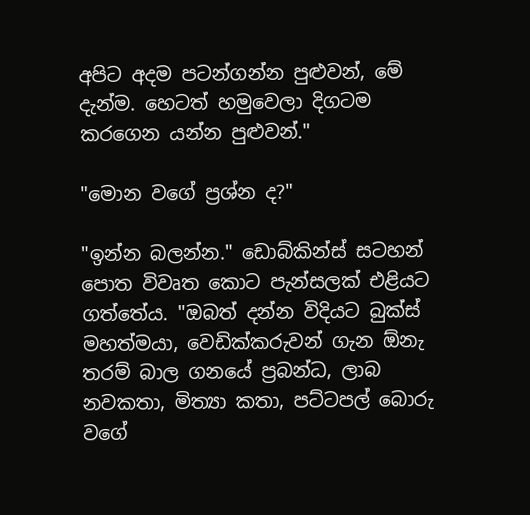අපිට අදම පටන්ගන්න පුළුවන්, මේ දැන්ම. හෙටත් හමුවෙලා දිගටම කරගෙන යන්න පුළුවන්."

"මොන වගේ ප්‍රශ්න ද?"

"ඉන්න බලන්න." ඩොබ්කින්ස් සටහන් පොත විවෘත කොට පැන්සලක් එළියට ගත්තේය. "ඔබත් දන්න විදියට බුක්ස් මහත්මයා, වෙඩික්කරුවන් ගැන ඕනැ තරම් බාල ගනයේ ප්‍රබන්ධ, ලාබ නවකතා, මිත්‍යා කතා, පට්ටපල් බොරු වගේ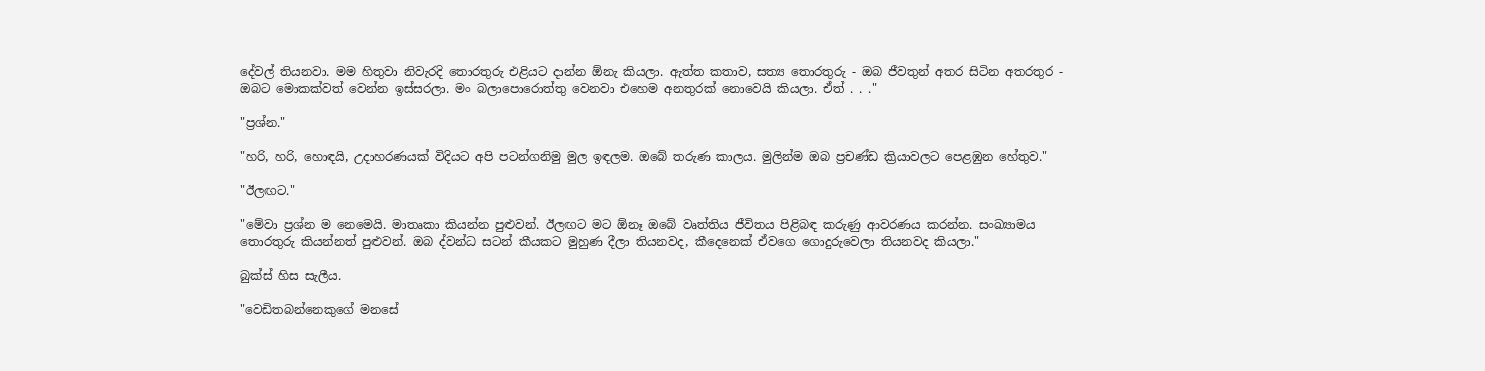දේවල් තියනවා. මම හිතුවා නිවැරදි තොරතුරු එළියට දාන්න ඕනැ කියලා. ඇත්ත කතාව, සත්‍ය තොරතුරු - ඔබ ජීවතුන් අතර සිටින අතරතුර - ඔබට මොකක්වත් වෙන්න ඉස්සරලා. මං බලාපොරොත්තු වෙනවා එහෙම අනතුරක් නොවෙයි කියලා. ඒත් . . ."

"ප්‍රශ්න."

"හරි, හරි, හොඳයි, උදාහරණයක් විදියට අපි පටන්ගනිමු මුල ඉඳලම. ඔබේ තරුණ කාලය. මුලින්ම ඔබ ප්‍රචණ්ඩ ක්‍රියාවලට පෙළඹුන හේතුව."

"ඊලඟට."

"මේවා ප්‍රශ්න ම නෙමෙයි. මාතෘකා කියන්න පුළුවන්. ඊලඟට මට ඕනෑ ඔබේ වෘත්තිය ජීවිතය පිළිබඳ කරුණු ආවරණය කරන්න. සංඛ්‍යාමය තොරතුරු කියන්නත් පුළුවන්. ඔබ ද්වන්ධ සටන් කීයකට මුහුණ දීලා තියනවද, කීදෙනෙක් ඒවගෙ ගොදුරුවෙලා තියනවද කියලා."

බුක්ස් හිස සැලීය.

"වෙඩිතබන්නෙකුගේ මනසේ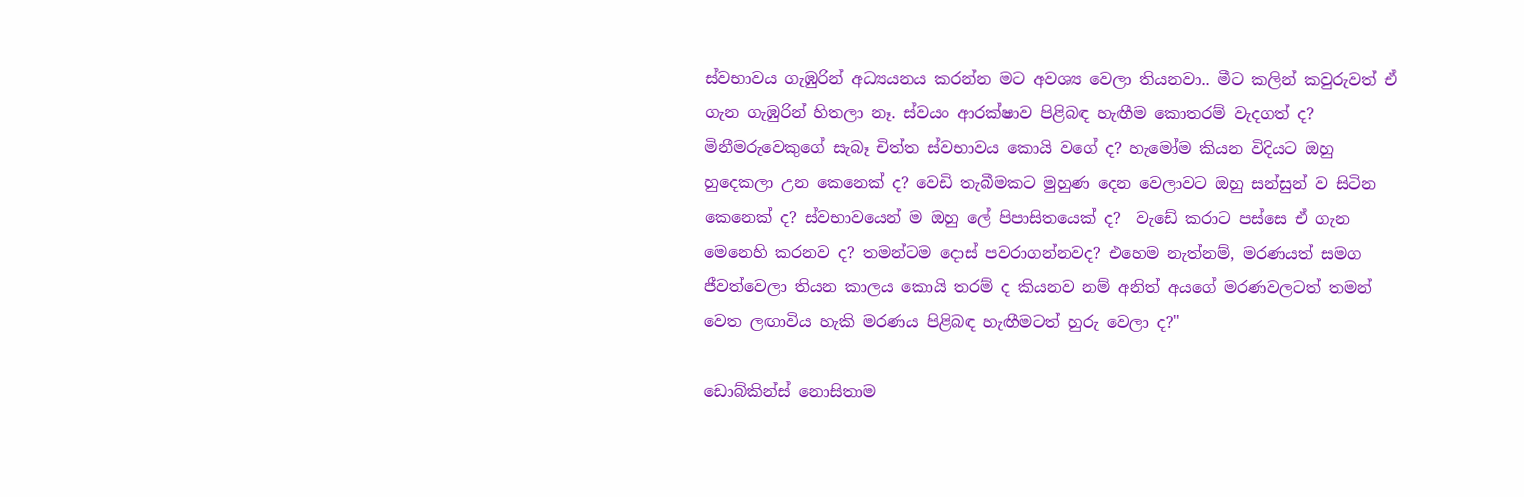ස්වභාවය ගැඹුරින් අධ්‍යයනය කරන්න මට අවශ්‍ය වෙලා තියනවා.. මීට කලින් කවුරුවත් ඒ ගැන ගැඹුරින් හිතලා නෑ. ස්වයං ආරක්ෂාව පිළිබඳ හැඟීම කොතරම් වැදගත් ද? මිනීමරුවෙකුගේ සැබෑ චිත්ත ස්වභාවය කොයි වගේ ද? හැමෝම කියන විදියට ඔහු හුදෙකලා උන කෙනෙක් ද? වෙඩි තැබීමකට මුහුණ දෙන වෙලාවට ඔහු සන්සුන් ව සිටින කෙනෙක් ද? ස්වභාවයෙන් ම ඔහු ලේ පිපාසිතයෙක් ද?  වැඩේ කරාට පස්සෙ ඒ ගැන මෙනෙහි කරනව ද? තමන්ටම දොස් පවරාගන්නවද? එහෙම නැත්නම්, මරණයත් සමග ජීවත්වෙලා තියන කාලය කොයි තරම් ද කියනව නම් අනිත් අයගේ මරණවලටත් තමන් වෙත ලඟාවිය හැකි මරණය පිළිබඳ හැඟීමටත් හුරු වෙලා ද?"

ඩොබ්කින්ස් නොසිතාම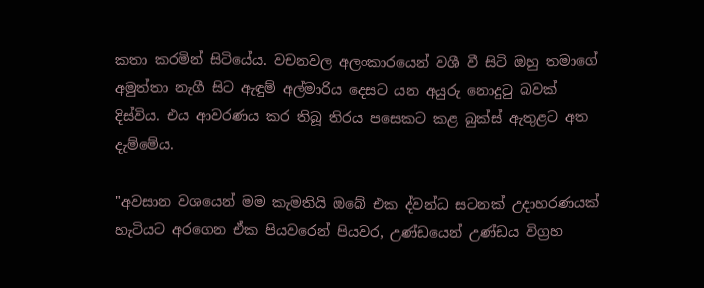කතා කරමින් සිටියේය. වචනවල අලංකාරයෙන් වශී වී සිටි ඔහු තමාගේ අමුත්තා නැගී සිට ඇඳුම් අල්මාරිය දෙසට යන අයුරු නොදුටු බවක් දිස්විය. එය ආවරණය කර තිබූ තිරය පසෙකට කළ බුක්ස් ඇතුළට අත දැම්මේය.

"අවසාන වශයෙන් මම කැමතියි ඔබේ එක ද්වන්ධ සටනක් උදාහරණයක් හැටියට අරගෙන ඒක පියවරෙන් පියවර, උණ්ඩයෙන් උණ්ඩය විග්‍රහ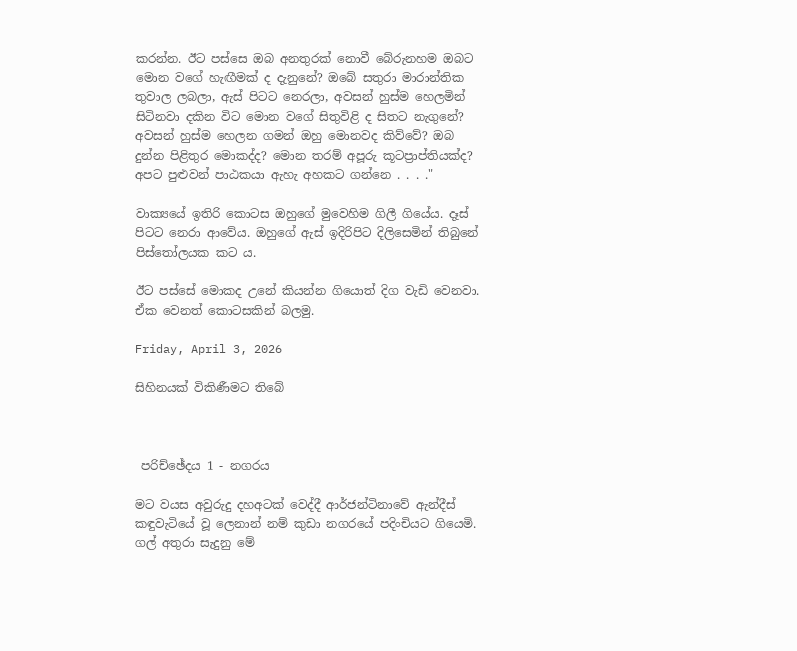කරන්න. ඊට පස්සෙ ඔබ අනතුරක් නොවී බේරුනහම ඔබට මොන වගේ හැඟීමක් ද දැනුනේ? ඔබේ සතුරා මාරාන්තික තුවාල ලබලා, ඇස් පිටට නෙරලා, අවසන් හුස්ම හෙලමින් සිටිනවා දකින විට මොන වගේ සිතුවිළි ද සිතට නැගුනේ? අවසන් හුස්ම හෙලන ගමන් ඔහු මොනවද කිව්වේ? ඔබ දුන්න පිළිතුර මොකද්ද? මොන තරම් අපූරු කූටප්‍රාප්තියක්ද? අපට පුළුවන් පාඨකයා ඇහැ අහකට ගන්නෙ . . . ."

වාක්‍යයේ ඉතිරි කොටස ඔහුගේ මුවෙහිම ගිලී ගියේය. දෑස් පිටට නෙරා ආවේය. ඔහුගේ ඇස් ඉදිරිපිට දිලිසෙමින් තිබුනේ පිස්තෝලයක කට ය.

ඊට පස්සේ මොකද උනේ කියන්න ගියොත් දිග වැඩි වෙනවා. ඒක වෙනත් කොටසකින් බලමු.

Friday, April 3, 2026

සිහිනයක් විකිණීමට තිබේ



 පරිච්ඡේදය 1 - නගරය

මට වයස අවුරුදු දහඅටක් වෙද්දී ආර්ජන්ටිනාවේ ඇන්දීස් කඳුවැටියේ වූ ලෙනාන් නම් කුඩා නගරයේ පදිංචියට ගියෙමි. ගල් අතුරා සැදුනු මේ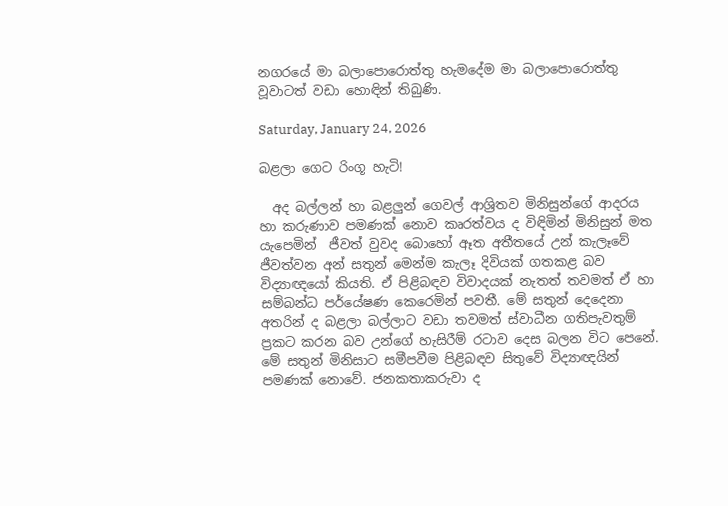නගරයේ මා බලාපොරොත්තු හැමදේම මා බලාපොරොත්තු වූවාටත් වඩා හොඳින් තිබුණි.

Saturday, January 24, 2026

බළලා ගෙට රිංගූ හැටි!

  අද බල්ලන් හා බළලුන් ගෙවල් ආශ්‍රිතව මිනිසුන්ගේ ආදරය හා කරුණාව පමණක් නොව කෘරත්වය ද විඳිමින් මිනිසුන් මත යැපෙමින්  ජීවත් වුවද බොහෝ ඈත අතීතයේ උන් කැලෑවේ ජීවත්වන අන් සතුන් මෙන්ම කැලෑ දිවියක් ගතකළ බව විද්‍යාඥයෝ කියති. ඒ පිළිබඳව විවාදයක් නැතත් තවමත් ඒ හා සම්බන්ධ පර්යේෂණ කෙරෙමින් පවතී. මේ සතුන් දෙදෙනා අතරින් ද බළලා බල්ලාට වඩා තවමත් ස්වාධීන ගතිපැවතුම් ප්‍රකට කරන බව උන්ගේ හැසිරීම් රටාව දෙස බලන විට පෙනේ. මේ සතුන් මිනිසාට සමීපවීම පිළිබඳව සිතුවේ විද්‍යාඥයින් පමණක් නොවේ. ජනකතාකරුවා ද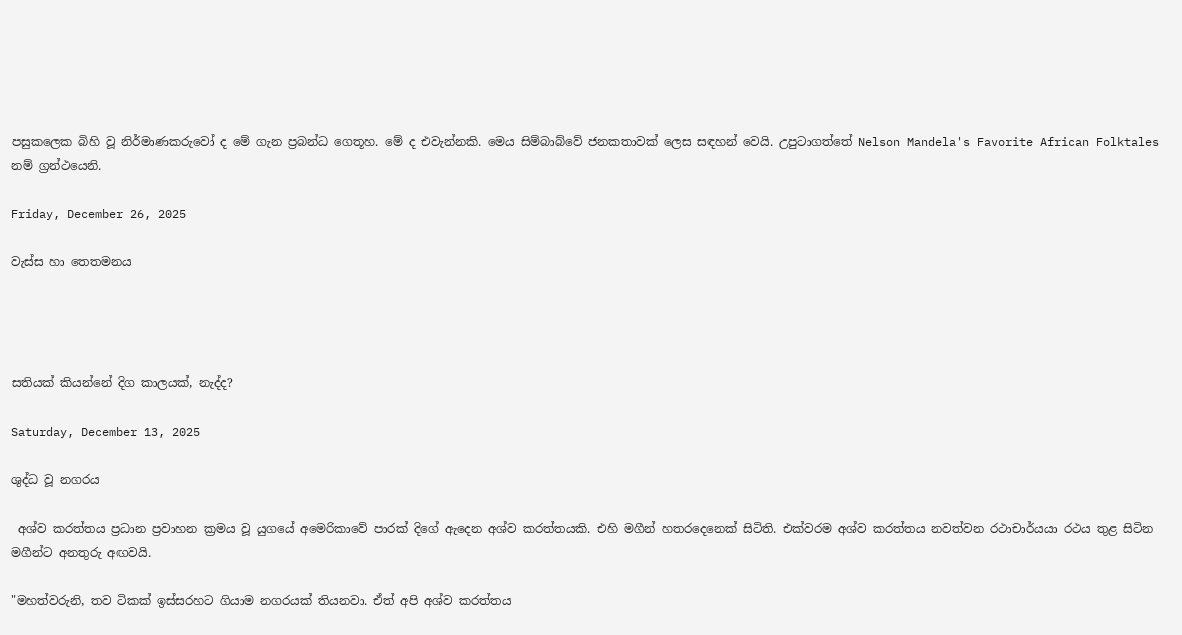පසුකලෙක බිහි වූ නිර්මාණකරුවෝ ද මේ ගැන ප්‍රබන්ධ ගෙතූහ. මේ ද එවැන්නකි. මෙය සිම්බාබ්වේ ජනකතාවක් ලෙස සඳහන් වෙයි. උපුටාගත්තේ Nelson Mandela's Favorite African Folktales නම් ග්‍රන්ථයෙනි.

Friday, December 26, 2025

වැස්ස හා තෙතමනය




සතියක් කියන්නේ දිග කාලයක්, නැද්ද?

Saturday, December 13, 2025

ශුද්ධ වූ නගරය

 අශ්ව කරත්තය ප්‍රධාන ප්‍රවාහන ක්‍රමය වූ යුගයේ අමෙරිකාවේ පාරක් දිගේ ඇදෙන අශ්ව කරත්තයකි. එහි මගීන් හතරදෙනෙක් සිටිති. එක්වරම අශ්ව කරත්තය නවත්වන රථාචාර්යයා රථය තුළ සිටින මගීන්ට අනතුරු අඟවයි.

"මහත්වරුනි, තව ටිකක් ඉස්සරහට ගියාම නගරයක් තියනවා. ඒත් අපි අශ්ව කරත්තය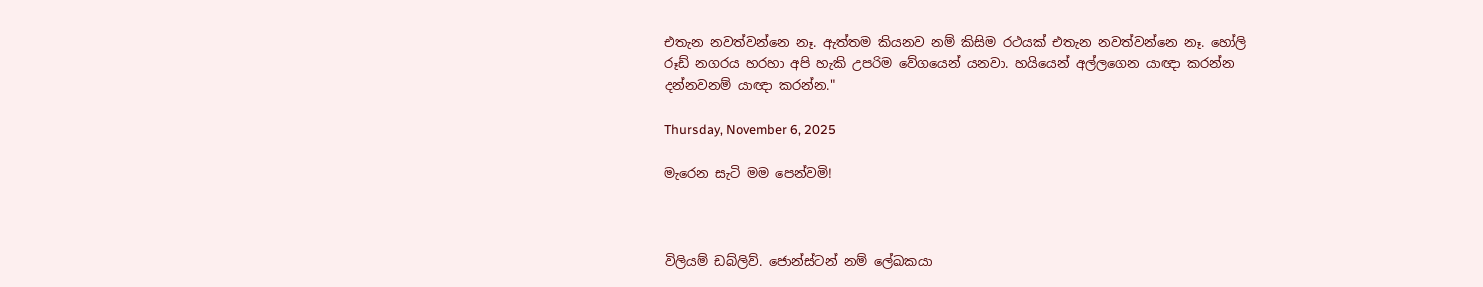එතැන නවත්වන්නෙ නෑ. ඇත්තම කියනව නම් කිසිම රථයක් එතැන නවත්වන්නෙ නෑ. හෝලි රූඩ් නගරය හරහා අපි හැකි උපරිම වේගයෙන් යනවා. හයියෙන් අල්ලගෙන යාඥා කරන්න දන්නවනම් යාඥා කරන්න."

Thursday, November 6, 2025

මැරෙන සැටි මම පෙන්වමි!



විලියම් ඩබ්ලිව්. ජොන්ස්ටන් නම් ලේඛකයා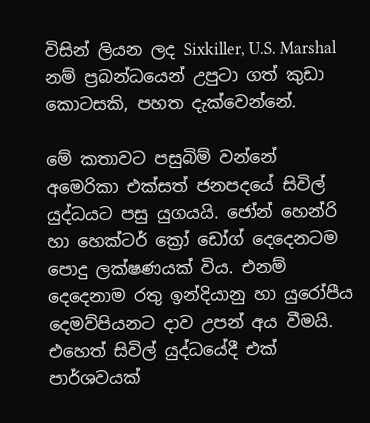විසින් ලියන ලද Sixkiller, U.S. Marshal නම් ප්‍රබන්ධයෙන් උපුටා ගත් කුඩා කොටසකි, පහත දැක්වෙන්නේ.

මේ කතාවට පසුබිම් වන්නේ අමෙරිකා එක්සත් ජනපදයේ සිවිල් යුද්ධයට පසු යුගයයි. ජෝන් හෙන්රි හා හෙක්ටර් ක්‍රෝ ඩෝග් දෙදෙනටම පොදු ලක්ෂණයක් විය. එනම් දෙදෙනාම රතු ඉන්දියානු හා යුරෝපීය දෙමව්පියනට දාව උපන් අය වීමයි. එහෙත් සිවිල් යුද්ධයේදී එක් පාර්ශවයක්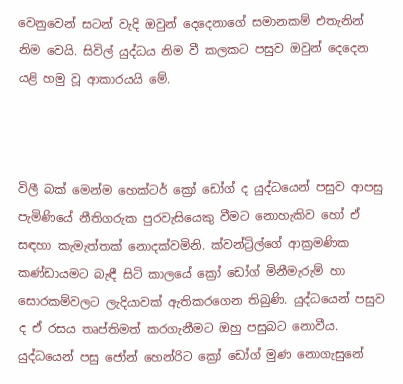වෙනුවෙන් සටන් වැදි ඔවුන් දෙදෙනාගේ සමානකම් එතැනින් නිම වෙයි. සිවිල් යුද්ධය නිම වී කලකට පසුව ඔවුන් දෙදෙන යළි හමු වූ ආකාරයයි මේ.



විලී බක් මෙන්ම හෙක්ටර් ක්‍රෝ ඩෝග් ද යුද්ධයෙන් පසුව ආපසු පැමිණියේ නීතිගරුක පුරවැසියෙකු වීමට නොහැකිව හෝ ඒ සඳහා කැමැත්තක් නොදක්වමිනි. ක්වන්ට්‍රිල්ගේ ආක්‍රමණික කණ්ඩායමට බැඳී සිටි කාලයේ ක්‍රෝ ඩෝග් මිනීමැරුම් හා සොරකම්වලට ලැදියාවක් ඇතිකරගෙන තිබුණි. යුද්ධයෙන් පසුව ද ඒ රසය තෘප්තිමත් කරගැනීමට ඔහු පසුබට නොවීය. යුද්ධයෙන් පසු ජෝන් හෙන්රිට ක්‍රෝ ඩෝග් මුණ නොගැසුනේ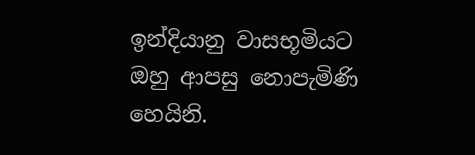ඉන්දියානු වාසභූමියට ඔහු ආපසු නොපැමිණි හෙයිනි.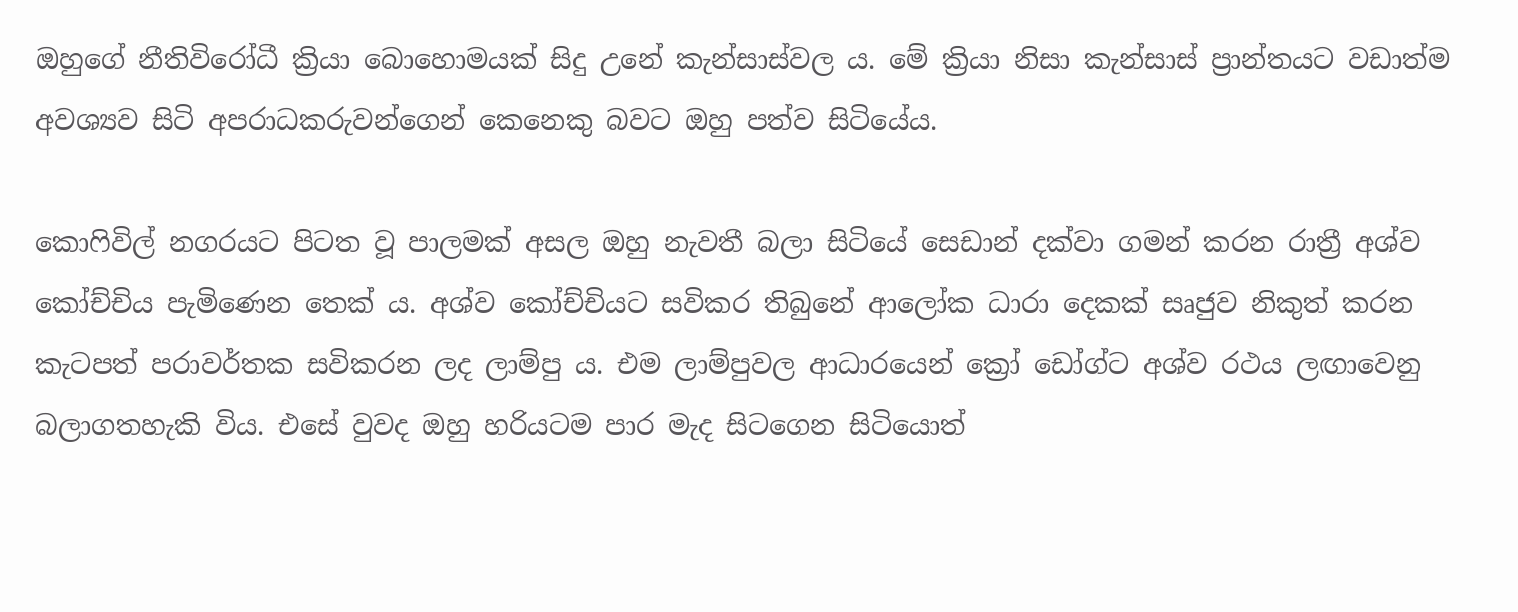ඔහුගේ නීතිවිරෝධී ක්‍රියා බොහොමයක් සිදු උනේ කැන්සාස්වල ය. මේ ක්‍රියා නිසා කැන්සාස් ප්‍රාන්තයට වඩාත්ම අවශ්‍යව සිටි අපරාධකරුවන්ගෙන් කෙනෙකු බවට ඔහු පත්ව සිටියේය.

කොෆිවිල් නගරයට පිටත වූ පාලමක් අසල ඔහු නැවතී බලා සිටියේ සෙඩාන් දක්වා ගමන් කරන රාත්‍රී අශ්ව කෝච්චිය පැමිණෙන තෙක් ය. අශ්ව කෝච්චියට සවිකර තිබුනේ ආලෝක ධාරා දෙකක් සෘජුව නිකුත් කරන කැටපත් පරාවර්තක සවිකරන ලද ලාම්පු ය. එම ලාම්පුවල ආධාරයෙන් ක්‍රෝ ඩෝග්ට අශ්ව රථය ලඟාවෙනු බලාගතහැකි විය. එසේ වුවද ඔහු හරියටම පාර මැද සිටගෙන සිටියොත්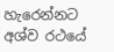හැරෙන්නට අශ්ව රථයේ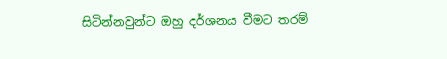සිටින්නවුන්ට ඔහු දර්ශනය වීමට තරම්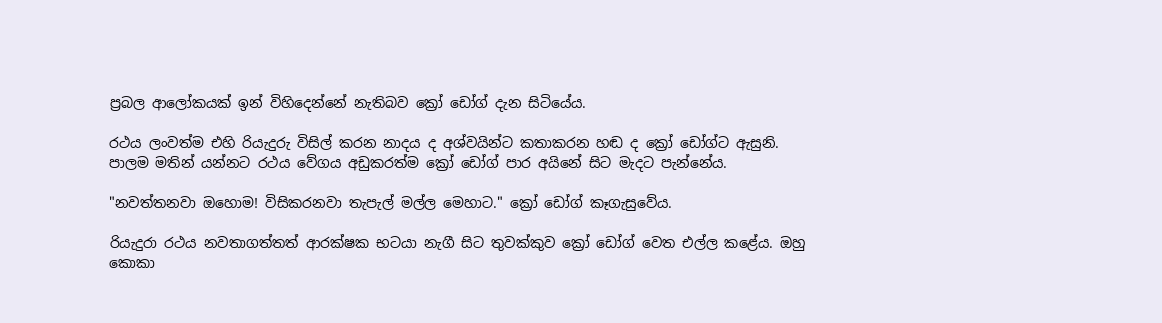ප්‍රබල ආලෝකයක් ඉන් විහිදෙන්නේ නැතිබව ක්‍රෝ ඩෝග් දැන සිටියේය.

රථය ලංවත්ම එහි රියැදුරු විසිල් කරන නාදය ද අශ්වයින්ට කතාකරන හඬ ද ක්‍රෝ ඩෝග්ට ඇසුනි. පාලම මතින් යන්නට රථය වේගය අඩුකරත්ම ක්‍රෝ ඩෝග් පාර අයිනේ සිට මැදට පැන්නේය.

"නවත්තනවා ඔහොම! විසිකරනවා තැපැල් මල්ල මෙහාට." ක්‍රෝ ඩෝග් කෑගැසුවේය.

රියැදුරා රථය නවතාගත්තත් ආරක්ෂක භටයා නැගී සිට තුවක්කුව ක්‍රෝ ඩෝග් වෙත එල්ල කළේය. ඔහු කොකා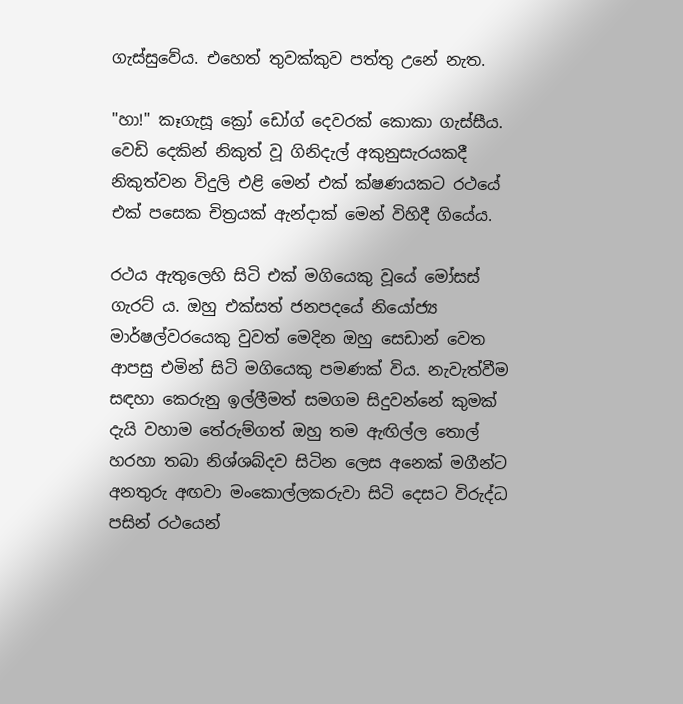ගැස්සුවේය. එහෙත් තුවක්කුව පත්තු උනේ නැත.

"හා!" කෑගැසූ ක්‍රෝ ඩෝග් දෙවරක් කොකා ගැස්සීය. වෙඩි දෙකින් නිකුත් වූ ගිනිදැල් අකුනුසැරයකදී නිකුත්වන විදුලි එළි මෙන් එක් ක්ෂණයකට රථයේ එක් පසෙක චිත්‍රයක් ඇන්දාක් මෙන් විහිදී ගියේය.

රථය ඇතුලෙහි සිටි එක් මගියෙකු වූයේ මෝසස් ගැරට් ය. ඔහු එක්සත් ජනපදයේ නියෝජ්‍ය මාර්ෂල්වරයෙකු වුවත් මෙදින ඔහු සෙඩාන් වෙත ආපසු එමින් සිටි මගියෙකු පමණක් විය. නැවැත්වීම සඳහා කෙරුනු ඉල්ලීමත් සමගම සිදුවන්නේ කුමක් දැයි වහාම තේරුම්ගත් ඔහු තම ඇඟිල්ල තොල් හරහා තබා නිශ්ශබ්දව සිටින ලෙස අනෙක් මගීන්ට අනතුරු අඟවා මංකොල්ලකරුවා සිටි දෙසට විරුද්ධ පසින් රථයෙන්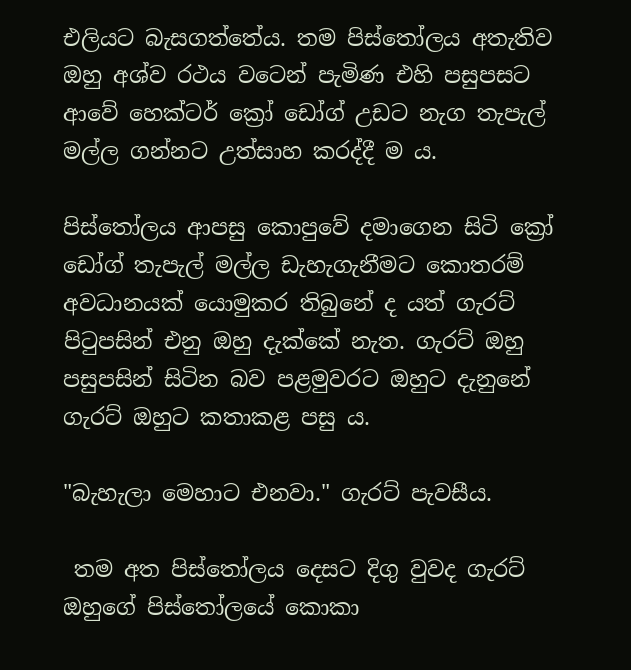එලියට බැසගත්තේය. තම පිස්තෝලය අතැතිව ඔහු අශ්ව රථය වටෙන් පැමිණ එහි පසුපසට ආවේ හෙක්ටර් ක්‍රෝ ඩෝග් උඩට නැග තැපැල් මල්ල ගන්නට උත්සාහ කරද්දී ම ය.

පිස්තෝලය ආපසු කොපුවේ දමාගෙන සිටි ක්‍රෝ ඩෝග් තැපැල් මල්ල ඩැහැගැනීමට කොතරම් අවධානයක් යොමුකර තිබුනේ ද යත් ගැරට්  පිටුපසින් එනු ඔහු දැක්කේ නැත. ගැරට් ඔහු පසුපසින් සිටින බව පළමුවරට ඔහුට දැනුනේ ගැරට් ඔහුට කතාකළ පසු ය.

"බැහැලා මෙහාට එනවා." ගැරට් පැවසීය.

 තම අත පිස්තෝලය දෙසට දිගු වුවද ගැරට් ඔහුගේ පිස්තෝලයේ කොකා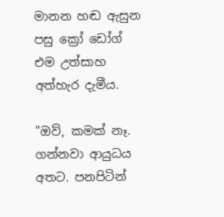මානන හඬ ඇසුන පසු ක්‍රෝ ඩෝග් එම උත්සාහ අත්හැර දැමීය.

"ඔව්, කමක් නෑ. ගන්නවා ආයුධය අතට. පනපිටින්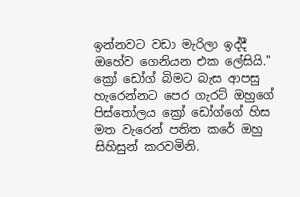ඉන්නවට වඩා මැරිලා ඉද්දී ඔහේව ගෙනියන එක ලේසියි." ක්‍රෝ ඩෝග් බිමට බැස ආපසු හැරෙන්නට පෙර ගැරට් ඔහුගේ පිස්තෝලය ක්‍රෝ ඩෝග්ගේ හිස මත වැරෙන් පතිත කරේ ඔහු සිහිසුන් කරවමිනි.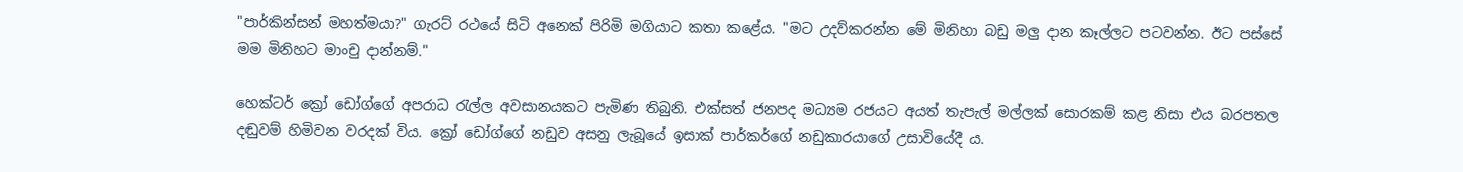"පාර්කින්සන් මහත්මයා?" ගැරට් රථයේ සිටි අනෙක් පිරිමි මගියාට කතා කළේය. "මට උදව්කරන්න මේ මිනිහා බඩු මලු දාන කෑල්ලට පටවන්න. ඊට පස්සේ මම මිනිහට මාංචු දාන්නම්."

හෙක්ටර් ක්‍රෝ ඩෝග්ගේ අපරාධ රැල්ල අවසානයකට පැමිණ තිබුනි. එක්සත් ජනපද මධ්‍යම රජයට අයත් තැපැල් මල්ලක් සොරකම් කළ නිසා එය බරපතල දඬුවම් හිමිවන වරදක් විය. ක්‍රෝ ඩෝග්ගේ නඩුව අසනු ලැබූයේ ඉසාක් පාර්කර්ගේ නඩුකාරයාගේ උසාවියේදී ය.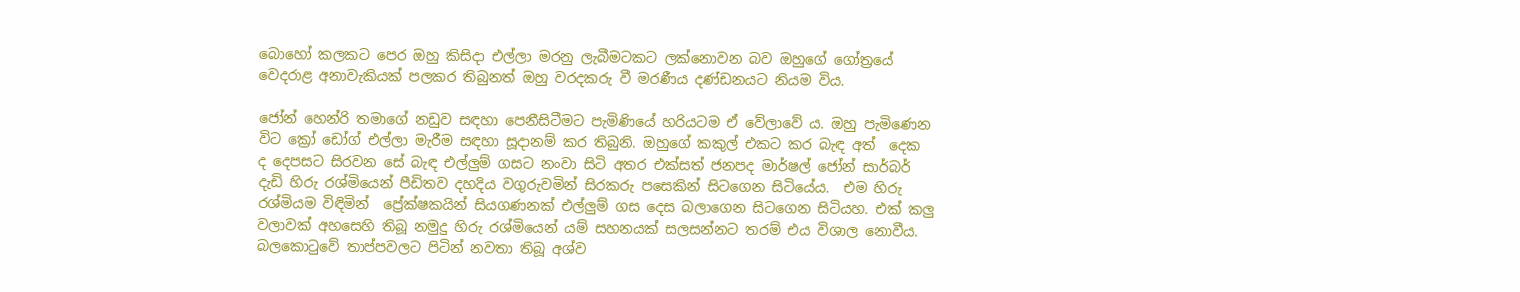බොහෝ කලකට පෙර ඔහු කිසිදා එල්ලා මරනු ලැබීමටකට ලක්නොවන බව ඔහුගේ ගෝත්‍රයේ වෙදරාළ අනාවැකියක් පලකර තිබුනත් ඔහු වරදකරු වී මරණීය දණ්ඩනයට නියම විය.

ජෝන් හෙන්රි තමාගේ නඩුව සඳහා පෙනීසිටීමට පැමිණියේ හරියටම ඒ වේලාවේ ය. ඔහු පැමිණෙන විට ක්‍රෝ ඩෝග් එල්ලා මැරීම සඳහා සූදානම් කර තිබුනි. ඔහුගේ කකුල් එකට කර බැඳ අත්  දෙක ද දෙපසට සිරවන සේ බැඳ එල්ලුම් ගසට නංවා සිටි අතර එක්සත් ජනපද මාර්ෂල් ජෝන් සාර්බර් දැඩි හිරු රශ්මියෙන් පීඩිතව දහදිය වගුරුවමින් සිරකරු පසෙකින් සිටගෙන සිටියේය.  එම හිරු රශ්මියම විඳිමින්  ප්‍රේක්ෂකයින් සියගණනක් එල්ලුම් ගස දෙස බලාගෙන සිටගෙන සිටියහ. එක් කලු වලාවක් අහසෙහි තිබූ නමුදු හිරු රශ්මියෙන් යම් සහනයක් සලසන්නට තරම් එය විශාල නොවීය. බලකොටුවේ තාප්පවලට පිටින් නවතා තිබූ අශ්ව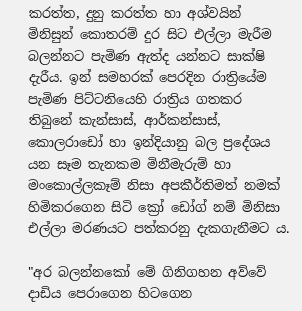කරත්ත, දුනු කරත්ත හා අශ්වයින් මිනිසුන් කොතරම් දුර සිට එල්ලා මැරීම බලන්නට පැමිණ ඇත්ද යන්නට සාක්ෂි දැරීය. ඉන් සමහරක් පෙරදින රාත්‍රියේම පැමිණ පිට්ටනියෙහි රාත්‍රිය ගතකර තිබුනේ කැන්සාස්, ආර්කන්සාස්, කොලරාඩෝ හා ඉන්දියානු බල ප්‍රදේශය යන සෑම තැනකම මිනීමැරුම් හා මංකොල්ලකෑම් නිසා අපකීර්තිමත් නමක් හිමිකරගෙන සිටි ක්‍රෝ ඩෝග් නම් මිනිසා එල්ලා මරණයට පත්කරනු දැකගැනීමට ය.

"අර බලන්නකෝ මේ ගිනිගහන අව්වේ දාඩිය පෙරාගෙන හිටගෙන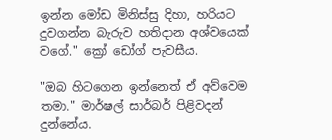ඉන්න මෝඩ මිනිස්සු දිහා, හරියට දුවගන්න බැරුව හතිදාන අශ්වයෙක් වගේ." ක්‍රෝ ඩෝග් පැවසීය.

"ඔබ හිටගෙන ඉන්නෙත් ඒ අව්වෙම තමා." මාර්ෂල් සාර්බර් පිළිවදන් දුන්නේය.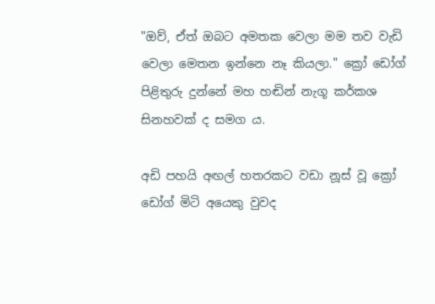"ඔව්, ඒත් ඔබට අමතක වෙලා මම තව වැඩි වෙලා මෙතන ඉන්නෙ නෑ කියලා." ක්‍රෝ ඩෝග් පිළිතුරු දුන්නේ මහ හඬින් නැගූ කර්කශ සිනහවක් ද සමග ය.

අඩි පහයි අඟල් හතරකට වඩා නූස් වූ ක්‍රෝ ඩෝග් මිටි අයෙකු වුවද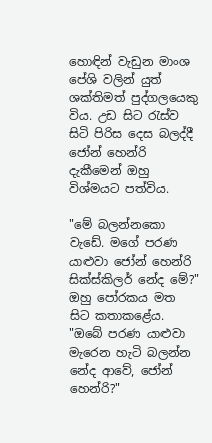හොඳින් වැඩුන මාංශ පේශි වලින් යුත් ශක්තිමත් පුද්ගලයෙකු විය. උඩ සිට රැස්ව සිටි පිරිස දෙස බලද්දී ජෝන් හෙන්රි දැකීමෙන් ඔහු විශ්මයට පත්විය.

"මේ බලන්නකො වැඩේ. මගේ පරණ යාළුවා ජෝන් හෙන්රි සික්ස්කිලර් නේද මේ?" ඔහු පෝරකය මත සිට කතාකළේය. "ඔබේ පරණ යාළුවා මැරෙන හැටි බලන්න නේද ආවේ, ජෝන් හෙන්රි?"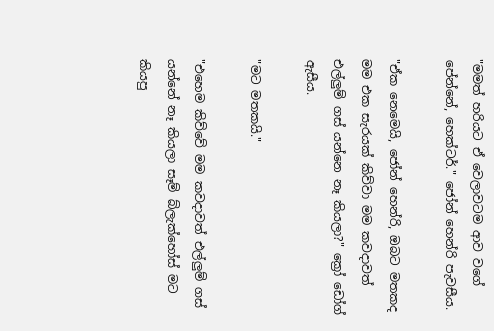"මමත් හරියට ඒ වෙලාවටම ආව වගේ පේන්නේ, හෙක්ටර්." ජෝන් හෙන්රි පැවසීය.

"ඒක නෙමෙයි, ජෝන් හෙන්රි, ඔබට මතකද මම එක සැරයක් කිව්වා මම කවදාවත් එල්ලුම් ගස් යන්නෙ නෑ කියලා?" ක්‍රෝ ඩෝග් ඇසීය.

"මට මතකයි."

"එහෙම කිව්වේ මම කවදාවත් එල්ලුම් ගස් යන්නේ නෑ කියලා සෑම් බ්ලැක්හෝස් මට කියපු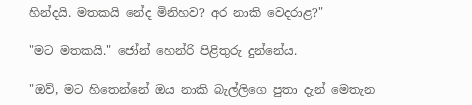හින්දයි. මතකයි නේද මිනිහව? අර නාකි වෙදරාළ?"

"මට මතකයි." ජෝන් හෙන්රි පිළිතුරු දුන්නේය.

"ඔව්, මට හිතෙන්නේ ඔය නාකි බැල්ලිගෙ පුතා දැන් මෙතැන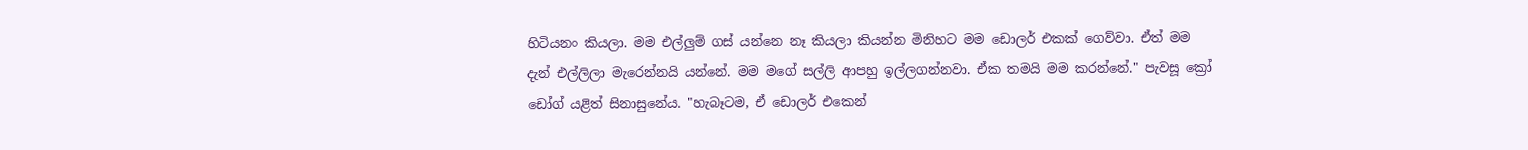හිටියනං කියලා. මම එල්ලුම් ගස් යන්නෙ නෑ කියලා කියන්න මිනිහට මම ඩොලර් එකක් ගෙව්වා. ඒත් මම දැන් එල්ලිලා මැරෙන්නයි යන්නේ. මම මගේ සල්ලි ආපහු ඉල්ලගන්නවා. ඒක තමයි මම කරන්නේ." පැවසූ ක්‍රෝ ඩෝග් යළිත් සිනාසුනේය. "හැබෑටම, ඒ ඩොලර් එකෙන්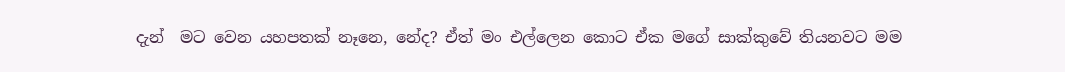දැන්  මට වෙන යහපතක් නෑනෙ, නේද? ඒත් මං එල්ලෙන කොට ඒක මගේ සාක්කුවේ තියනවට මම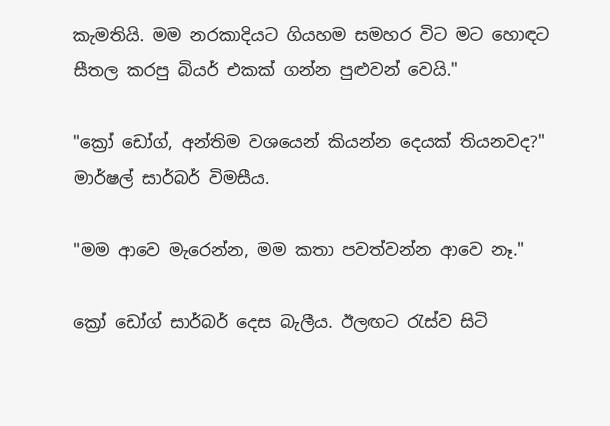කැමතියි. මම නරකාදියට ගියහම සමහර විට මට හොඳට සීතල කරපු බියර් එකක් ගන්න පුළුවන් වෙයි."

"ක්‍රෝ ඩෝග්, අන්තිම වශයෙන් කියන්න දෙයක් තියනවද?" මාර්ෂල් සාර්බර් විමසීය.

"මම ආවෙ මැරෙන්න, මම කතා පවත්වන්න ආවෙ නෑ."

ක්‍රෝ ඩෝග් සාර්බර් දෙස බැලීය. ඊලඟට රැස්ව සිටි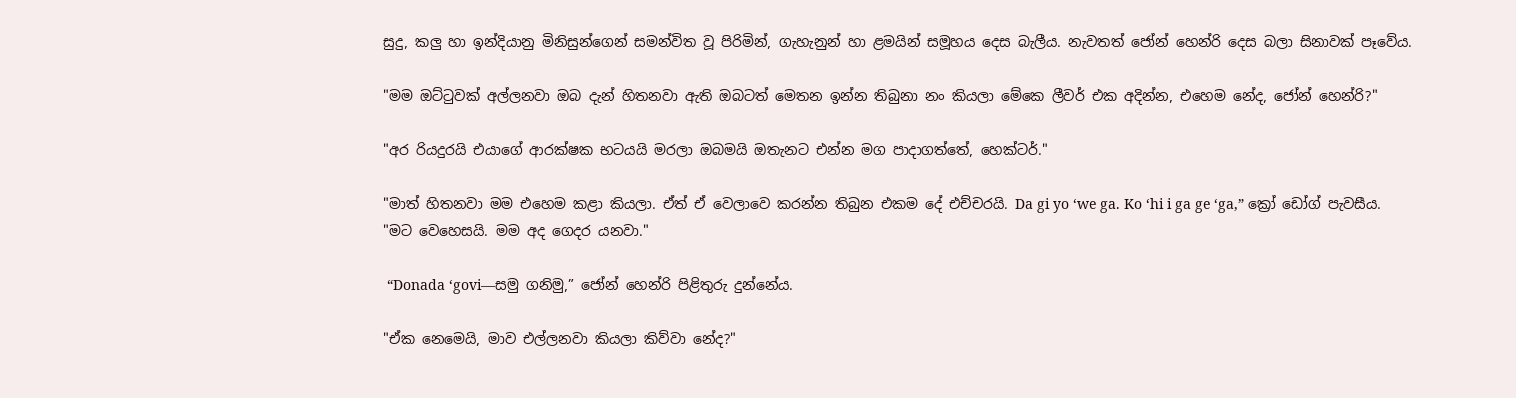සුදු, කලු හා ඉන්දියානු මිනිසුන්ගෙන් සමන්විත වූ පිරිමින්, ගැහැනුන් හා ළමයින් සමූහය දෙස බැලීය. නැවතත් ජෝන් හෙන්රි දෙස බලා සිනාවක් පෑවේය.

"මම ඔට්ටුවක් අල්ලනවා ඔබ දැන් හිතනවා ඇති ඔබටත් මෙතන ඉන්න තිබුනා නං කියලා මේකෙ ලීවර් එක අදින්න, එහෙම නේද, ජෝන් හෙන්රි?"

"අර රියදුරයි එයාගේ ආරක්ෂක භටයයි මරලා ඔබමයි ඔතැනට එන්න මග පාදාගත්තේ, හෙක්ටර්."

"මාත් හිතනවා මම එහෙම කළා කියලා. ඒත් ඒ වෙලාවෙ කරන්න තිබුන එකම දේ එච්චරයි. Da gi yo ‘we ga. Ko ‘hi i ga ge ‘ga,” ක්‍රෝ ඩෝග් පැවසීය. "මට වෙහෙසයි. මම අද ගෙදර යනවා."

 “Donada ‘govi—සමු ගනිමු,” ජෝන් හෙන්රි පිළිතුරු දුන්නේය.

"ඒක නෙමෙයි, මාව එල්ලනවා කියලා කිව්වා නේද?"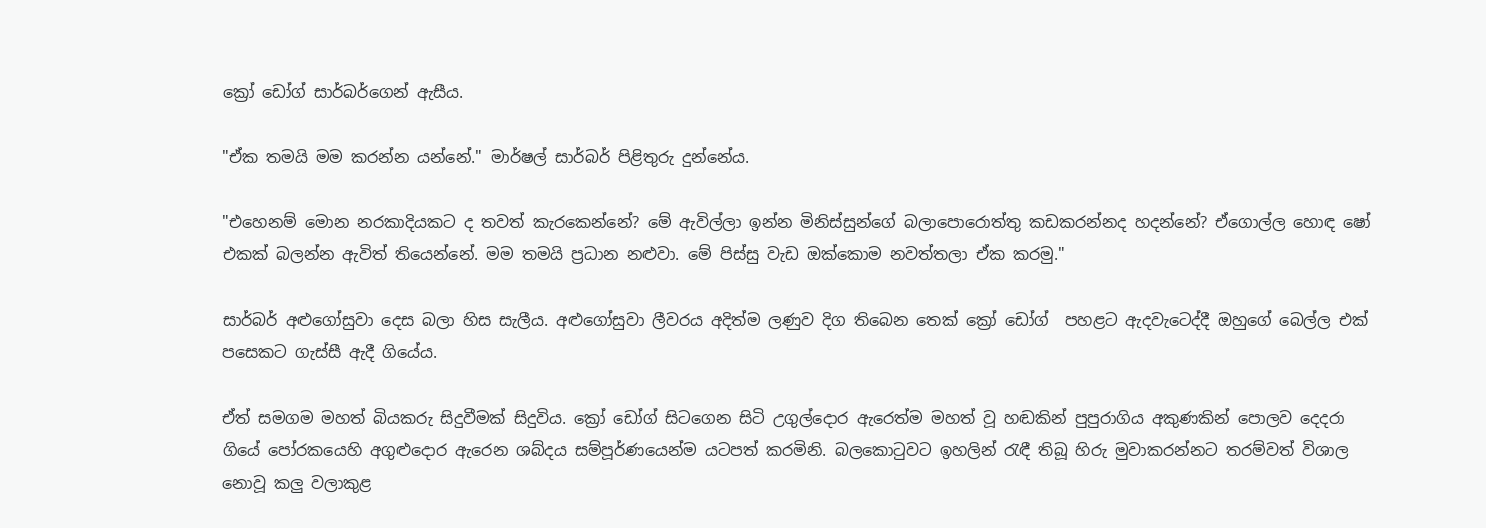ක්‍රෝ ඩෝග් සාර්බර්ගෙන් ඇසීය.

"ඒක තමයි මම කරන්න යන්නේ." මාර්ෂල් සාර්බර් පිළිතුරු දුන්නේය.

"එහෙනම් මොන නරකාදියකට ද තවත් කැරකෙන්නේ? මේ ඇවිල්ලා ඉන්න මිනිස්සුන්ගේ බලාපොරොත්තු කඩකරන්නද හදන්නේ? ඒගොල්ල හොඳ ෂෝ එකක් බලන්න ඇවිත් තියෙන්නේ. මම තමයි ප්‍රධාන නළුවා. මේ පිස්සු වැඩ ඔක්කොම නවත්තලා ඒක කරමු."

සාර්බර් අළුගෝසුවා දෙස බලා හිස සැලීය. අළුගෝසුවා ලීවරය අදිත්ම ලණුව දිග තිබෙන තෙක් ක්‍රෝ ඩෝග්  පහළට ඇදවැටෙද්දී ඔහුගේ බෙල්ල එක් පසෙකට ගැස්සී ඇදී ගියේය.

ඒත් සමගම මහත් බියකරු සිදුවීමක් සිදුවිය. ක්‍රෝ ඩෝග් සිටගෙන සිටි උගුල්දොර ඇරෙත්ම මහත් වූ හඬකින් පුපුරාගිය අකුණකින් පොලව දෙදරා ගියේ පෝරකයෙහි අගුළුදොර ඇරෙන ශබ්දය සම්පූර්ණයෙන්ම යටපත් කරමිනි. බලකොටුවට ඉහලින් රැඳී තිබූ හිරු මුවාකරන්නට තරම්වත් විශාල නොවූ කලු වලාකුළ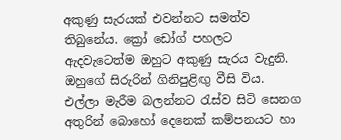අකුණු සැරයක් එවන්නට සමත්ව තිබුනේය. ක්‍රෝ ඩෝග් පහලට ඇදවැටෙත්ම ඔහුට අකුණු සැරය වැදුනි. ඔහුගේ සිරුරින් ගිනිපුළිඟු වීසි විය. එල්ලා මැරීම බලන්නට රැස්ව සිටි සෙනග අතුරින් බොහෝ දෙනෙක් කම්පනයට හා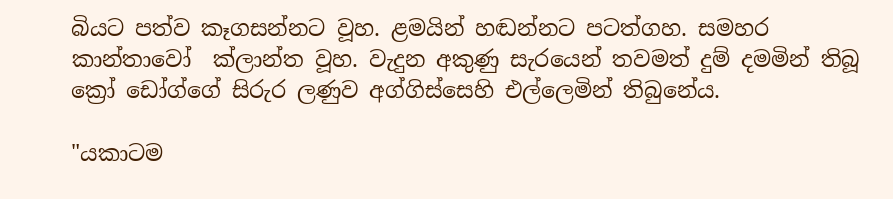බියට පත්ව කෑගසන්නට වූහ. ළමයින් හඬන්නට පටත්ගහ. සමහර කාන්තාවෝ  ක්ලාන්ත වූහ. වැදුන අකුණු සැරයෙන් තවමත් දුම් දමමින් තිබූ ක්‍රෝ ඩෝග්ගේ සිරුර ලණුව අග්ගිස්සෙහි එල්ලෙමින් තිබුනේය.

"යකාටම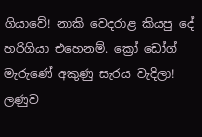ගියාවේ! නාකි වෙදරාළ කියපු දේ හරිගියා එහෙනම්. ක්‍රෝ ඩෝග් මැරුණේ අකුණු සැරය වැදිලා! ලණුව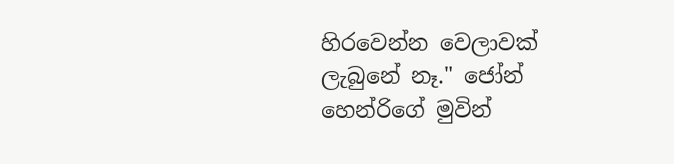හිරවෙන්න වෙලාවක් ලැබුනේ නෑ." ජෝන් හෙන්රිගේ මුවින්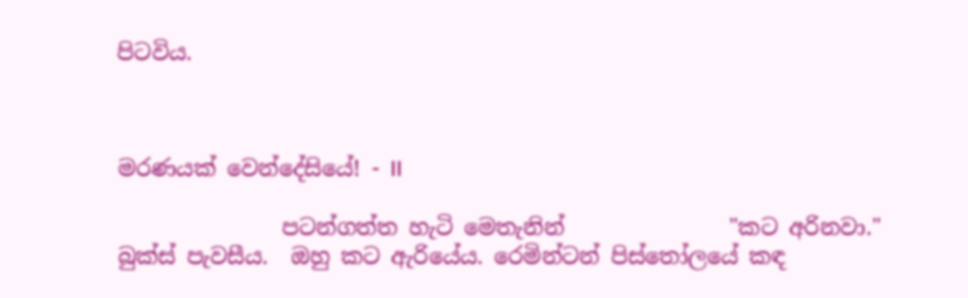පිටවිය.



මරණයක් වෙන්දේසියේ! - II

               පටන්ගත්ත හැටි මෙතැනින්               "කට අරිනවා." බුක්ස් පැවසීය.  ඔහු කට ඇරියේය. රෙමින්ටන් පිස්තෝලයේ කඳ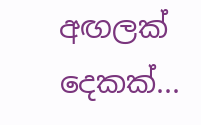අඟලක් දෙකක්...